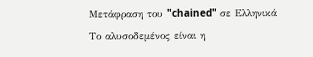Μετάφραση του "chained" σε Ελληνικά
Το αλυσοδεμένος είναι η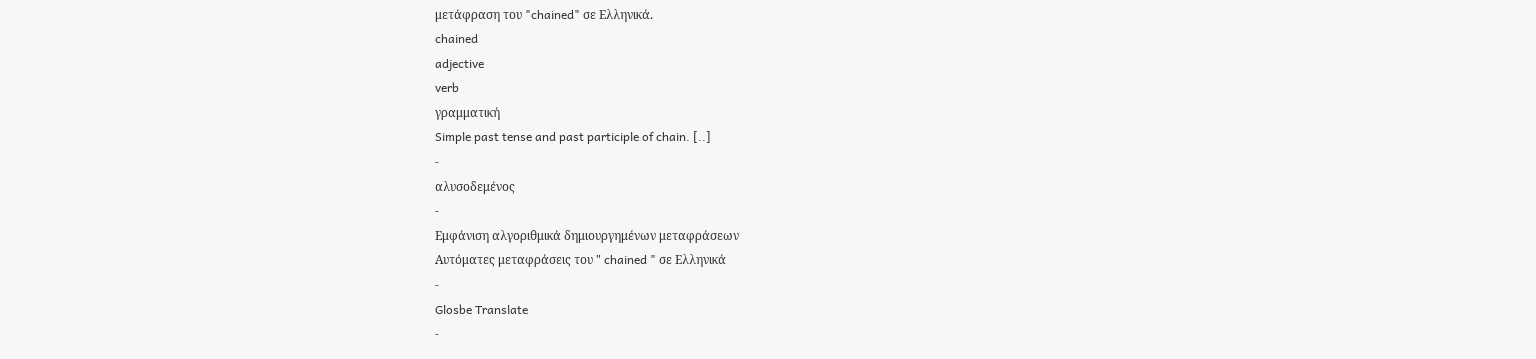μετάφραση του "chained" σε Ελληνικά.
chained
adjective
verb
γραμματική
Simple past tense and past participle of chain. [..]
-
αλυσοδεμένος
-
Εμφάνιση αλγοριθμικά δημιουργημένων μεταφράσεων
Αυτόματες μεταφράσεις του " chained " σε Ελληνικά
-
Glosbe Translate
-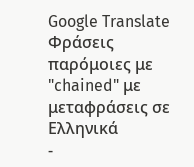Google Translate
Φράσεις παρόμοιες με "chained" με μεταφράσεις σε Ελληνικά
-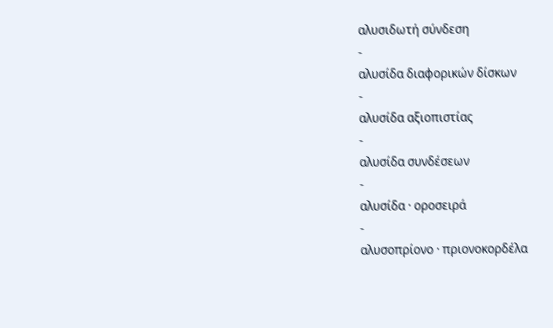αλυσιδωτή σύνδεση
-
αλυσίδα διαφορικών δίσκων
-
αλυσίδα αξιοπιστίας
-
αλυσίδα συνδέσεων
-
αλυσίδα · οροσειρά
-
αλυσοπρίονο · πριονοκορδέλα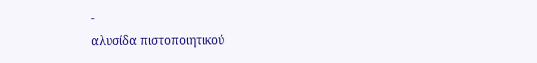-
αλυσίδα πιστοποιητικού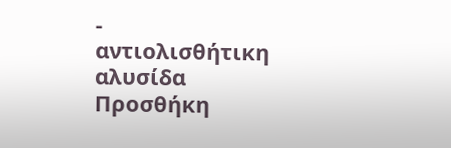-
αντιολισθήτικη αλυσίδα
Προσθήκη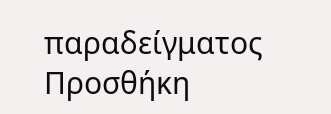παραδείγματος
Προσθήκη